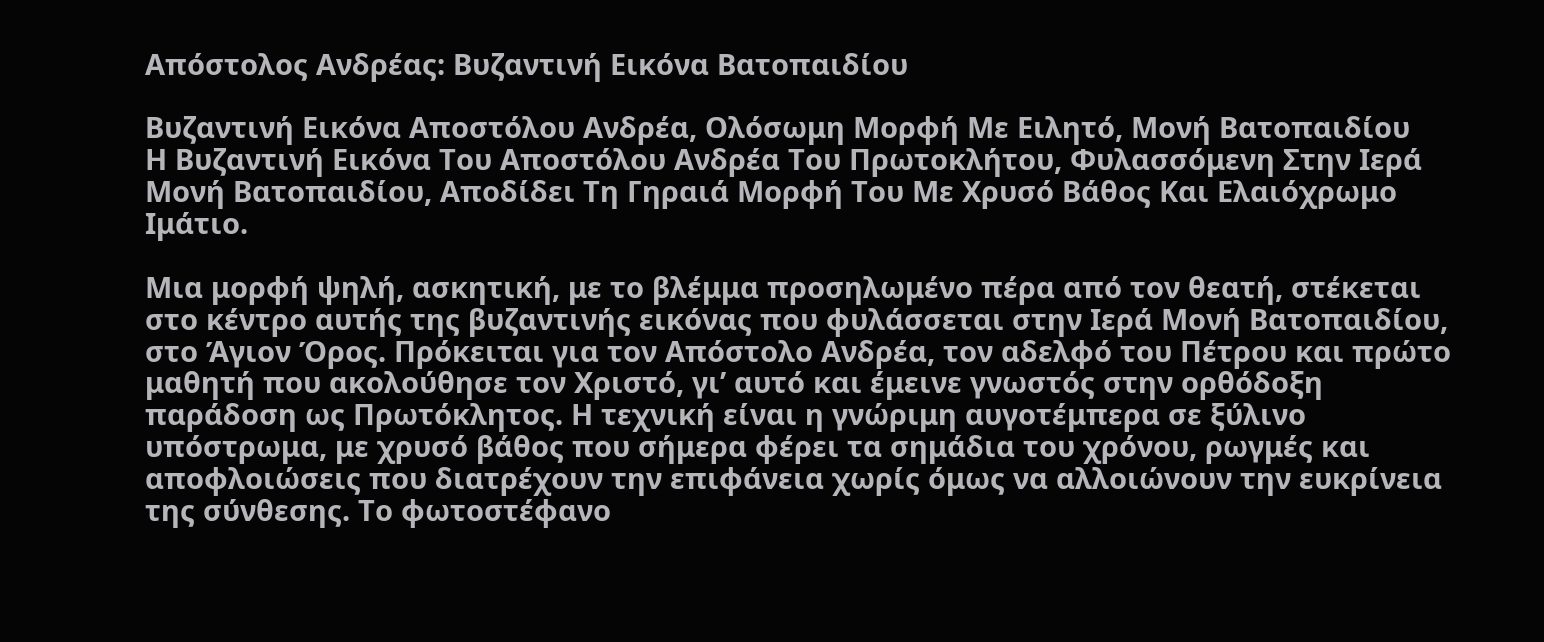Απόστολος Ανδρέας: Βυζαντινή Εικόνα Βατοπαιδίου

Βυζαντινή Εικόνα Αποστόλου Ανδρέα, Ολόσωμη Μορφή Με Ειλητό, Μονή Βατοπαιδίου
Η Βυζαντινή Εικόνα Του Αποστόλου Ανδρέα Του Πρωτοκλήτου, Φυλασσόμενη Στην Ιερά Μονή Βατοπαιδίου, Αποδίδει Τη Γηραιά Μορφή Του Με Χρυσό Βάθος Και Ελαιόχρωμο Ιμάτιο.

Μια μορφή ψηλή, ασκητική, με το βλέμμα προσηλωμένο πέρα από τον θεατή, στέκεται στο κέντρο αυτής της βυζαντινής εικόνας που φυλάσσεται στην Ιερά Μονή Βατοπαιδίου, στο Άγιον Όρος. Πρόκειται για τον Απόστολο Ανδρέα, τον αδελφό του Πέτρου και πρώτο μαθητή που ακολούθησε τον Χριστό, γι’ αυτό και έμεινε γνωστός στην ορθόδοξη παράδοση ως Πρωτόκλητος. Η τεχνική είναι η γνώριμη αυγοτέμπερα σε ξύλινο υπόστρωμα, με χρυσό βάθος που σήμερα φέρει τα σημάδια του χρόνου, ρωγμές και αποφλοιώσεις που διατρέχουν την επιφάνεια χωρίς όμως να αλλοιώνουν την ευκρίνεια της σύνθεσης. Το φωτοστέφανο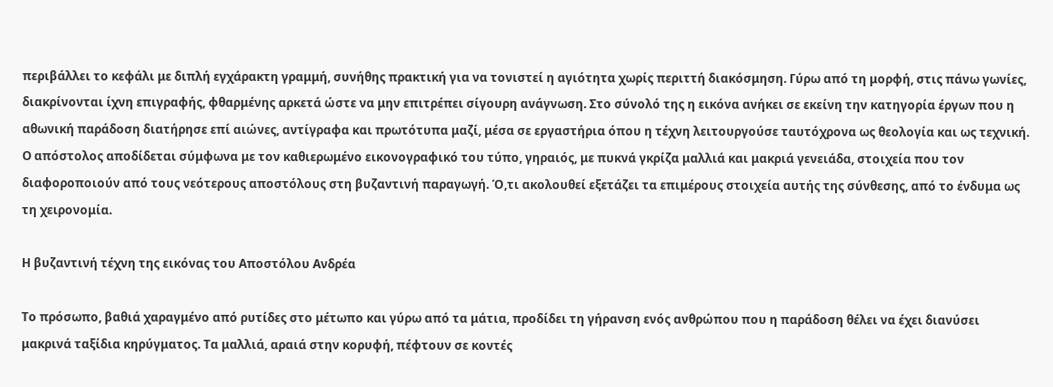περιβάλλει το κεφάλι με διπλή εγχάρακτη γραμμή, συνήθης πρακτική για να τονιστεί η αγιότητα χωρίς περιττή διακόσμηση. Γύρω από τη μορφή, στις πάνω γωνίες, διακρίνονται ίχνη επιγραφής, φθαρμένης αρκετά ώστε να μην επιτρέπει σίγουρη ανάγνωση. Στο σύνολό της η εικόνα ανήκει σε εκείνη την κατηγορία έργων που η αθωνική παράδοση διατήρησε επί αιώνες, αντίγραφα και πρωτότυπα μαζί, μέσα σε εργαστήρια όπου η τέχνη λειτουργούσε ταυτόχρονα ως θεολογία και ως τεχνική. Ο απόστολος αποδίδεται σύμφωνα με τον καθιερωμένο εικονογραφικό του τύπο, γηραιός, με πυκνά γκρίζα μαλλιά και μακριά γενειάδα, στοιχεία που τον διαφοροποιούν από τους νεότερους αποστόλους στη βυζαντινή παραγωγή. Ό,τι ακολουθεί εξετάζει τα επιμέρους στοιχεία αυτής της σύνθεσης, από το ένδυμα ως τη χειρονομία.

Η βυζαντινή τέχνη της εικόνας του Αποστόλου Ανδρέα

Το πρόσωπο, βαθιά χαραγμένο από ρυτίδες στο μέτωπο και γύρω από τα μάτια, προδίδει τη γήρανση ενός ανθρώπου που η παράδοση θέλει να έχει διανύσει μακρινά ταξίδια κηρύγματος. Τα μαλλιά, αραιά στην κορυφή, πέφτουν σε κοντές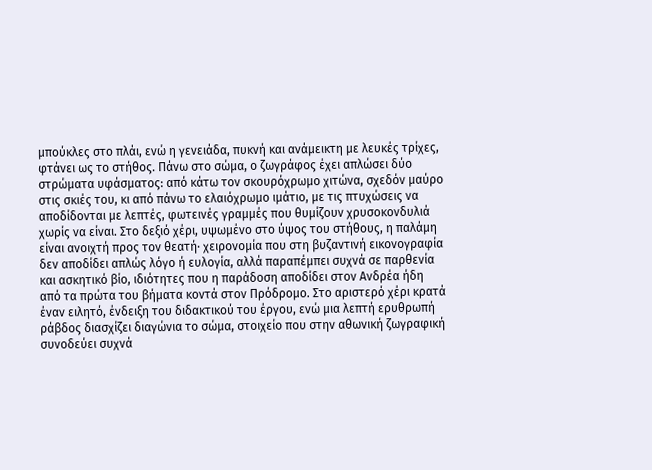μπούκλες στο πλάι, ενώ η γενειάδα, πυκνή και ανάμεικτη με λευκές τρίχες, φτάνει ως το στήθος. Πάνω στο σώμα, ο ζωγράφος έχει απλώσει δύο στρώματα υφάσματος: από κάτω τον σκουρόχρωμο χιτώνα, σχεδόν μαύρο στις σκιές του, κι από πάνω το ελαιόχρωμο ιμάτιο, με τις πτυχώσεις να αποδίδονται με λεπτές, φωτεινές γραμμές που θυμίζουν χρυσοκονδυλιά χωρίς να είναι. Στο δεξιό χέρι, υψωμένο στο ύψος του στήθους, η παλάμη είναι ανοιχτή προς τον θεατή· χειρονομία που στη βυζαντινή εικονογραφία δεν αποδίδει απλώς λόγο ή ευλογία, αλλά παραπέμπει συχνά σε παρθενία και ασκητικό βίο, ιδιότητες που η παράδοση αποδίδει στον Ανδρέα ήδη από τα πρώτα του βήματα κοντά στον Πρόδρομο. Στο αριστερό χέρι κρατά έναν ειλητό, ένδειξη του διδακτικού του έργου, ενώ μια λεπτή ερυθρωπή ράβδος διασχίζει διαγώνια το σώμα, στοιχείο που στην αθωνική ζωγραφική συνοδεύει συχνά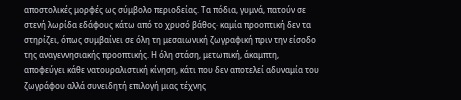αποστολικές μορφές ως σύμβολο περιοδείας. Τα πόδια, γυμνά, πατούν σε στενή λωρίδα εδάφους κάτω από το χρυσό βάθος· καμία προοπτική δεν τα στηρίζει, όπως συμβαίνει σε όλη τη μεσαιωνική ζωγραφική πριν την είσοδο της αναγεννησιακής προοπτικής. Η όλη στάση, μετωπική, άκαμπτη, αποφεύγει κάθε νατουραλιστική κίνηση, κάτι που δεν αποτελεί αδυναμία του ζωγράφου αλλά συνειδητή επιλογή μιας τέχνης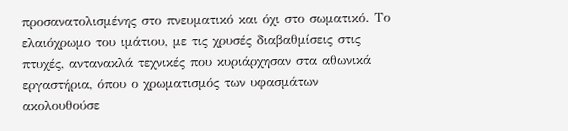προσανατολισμένης στο πνευματικό και όχι στο σωματικό. Το ελαιόχρωμο του ιμάτιου, με τις χρυσές διαβαθμίσεις στις πτυχές, αντανακλά τεχνικές που κυριάρχησαν στα αθωνικά εργαστήρια, όπου ο χρωματισμός των υφασμάτων ακολουθούσε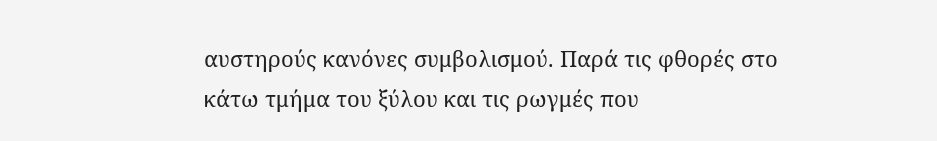αυστηρούς κανόνες συμβολισμού. Παρά τις φθορές στο κάτω τμήμα του ξύλου και τις ρωγμές που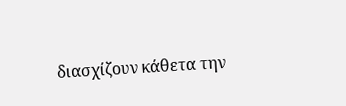διασχίζουν κάθετα την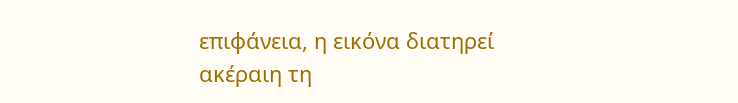επιφάνεια, η εικόνα διατηρεί ακέραιη τη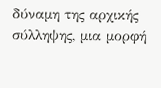δύναμη της αρχικής σύλληψης, μια μορφή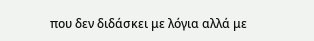που δεν διδάσκει με λόγια αλλά με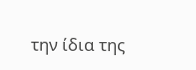την ίδια της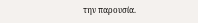την παρουσία.